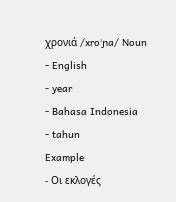χρονιά /xroˈɲa/ Noun
- English
- year
- Bahasa Indonesia
- tahun
Example
- Οι εκλογές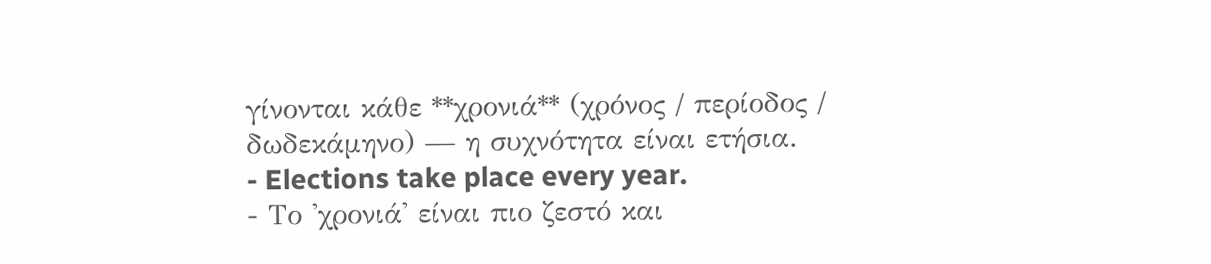γίνονται κάθε **χρονιά** (χρόνος / περίοδος / δωδεκάμηνο) — η συχνότητα είναι ετήσια.
- Elections take place every year.
- Το 'χρονιά' είναι πιο ζεστό και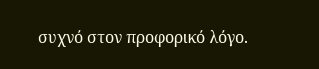συχνό στον προφορικό λόγο.